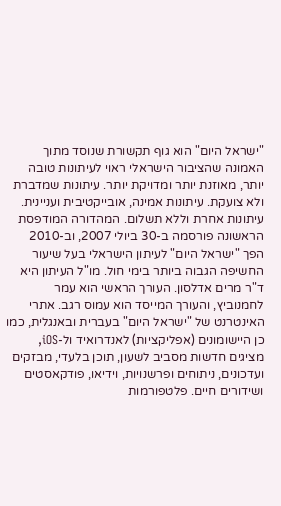"ישראל היום" הוא גוף תקשורת שנוסד מתוך האמונה שהציבור הישראלי ראוי לעיתונות טובה יותר, מאוזנת יותר ומדויקת יותר. עיתונות שמדברת ולא צועקת. עיתונות אמינה, אובייקטיבית ועניינית. עיתונות אחרת וללא תשלום. המהדורה המודפסת הראשונה פורסמה ב-30 ביולי 2007, וב-2010 הפך "ישראל היום" לעיתון הישראלי בעל שיעור החשיפה הגבוה ביותר בימי חול. מו"ל העיתון היא ד"ר מרים אדלסון. העורך הראשי הוא עמר לחמנוביץ, והעורך המייסד הוא עמוס רגב. אתרי האינטרנט של "ישראל היום" בעברית ובאנגלית, כמו כן היישומונים (אפליקציות) לאנדרואיד ול-iOS, מציגים חדשות מסביב לשעון, תוכן בלעדי, מבזקים ועדכונים, ניתוחים ופרשנויות, וידיאו, פודקאסטים ושידורים חיים. פלטפורמות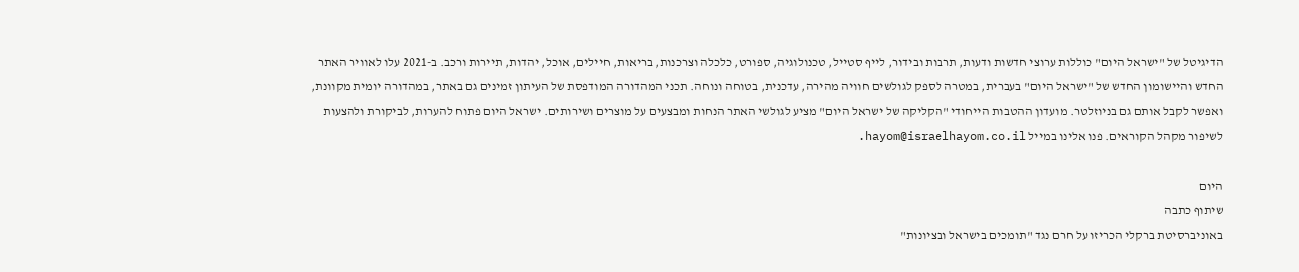הדיגיטל של "ישראל היום" כוללות ערוצי חדשות ודעות, תרבות ובידור, לייף סטייל, טכנולוגיה, ספורט, כלכלה וצרכנות, בריאות, חיילים, אוכל, יהדות, תיירות ורכב. ב-2021 עלו לאוויר האתר החדש והיישומון החדש של "ישראל היום" בעברית, במטרה לספק לגולשים חוויה מהירה, עדכנית, בטוחה ונוחה. תכני המהדורה המודפסת של העיתון זמינים גם באתר, במהדורה יומית מקוונת, ואפשר לקבל אותם גם בניוזלטר. מועדון ההטבות הייחודי "הקליקה של ישראל היום" מציע לגולשי האתר הנחות ומבצעים על מוצרים ושירותים. ישראל היום פתוח להערות, לביקורת ולהצעות לשיפור מקהל הקוראים. פנו אלינו במייל hayom@israelhayom.co.il.

היום
שיתוף כתבה
באוניברסיטת ברקלי הכריזו על חרם נגד "תומכים בישראל ובציונות"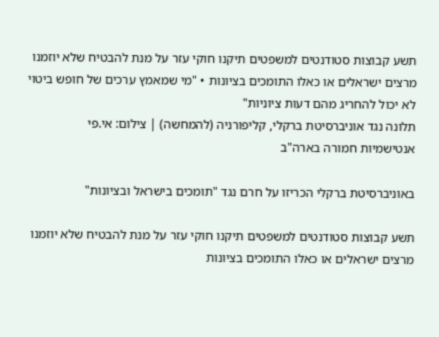תשע קבוצות סטודנטים למשפטים תיקנו חוקי עזר על מנת להבטיח שלא יוזמנו מרצים ישראלים או כאלו התומכים בציונות • "מי שמאמץ ערכים של חופש ביטוי לא יכול להחריג מהם דעות ציוניות"
תלונה נגד אוניברסיטת ברקלי, קליפורניה (להמחשה) | צילום: אי.פי
אנטישמיות חמורה בארה"ב

באוניברסיטת ברקלי הכריזו על חרם נגד "תומכים בישראל ובציונות"

תשע קבוצות סטודנטים למשפטים תיקנו חוקי עזר על מנת להבטיח שלא יוזמנו מרצים ישראלים או כאלו התומכים בציונות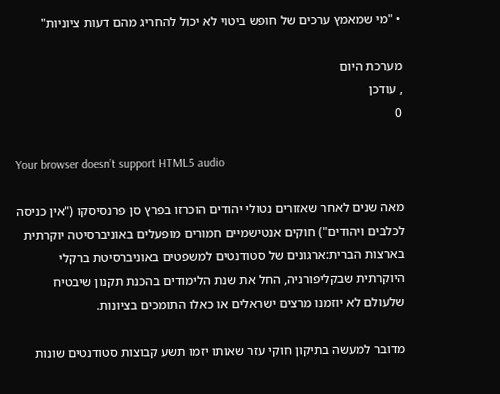• "מי שמאמץ ערכים של חופש ביטוי לא יכול להחריג מהם דעות ציוניות"

מערכת היום
, עודכן
0

Your browser doesn’t support HTML5 audio

מאה שנים לאחר שאזורים נטולי יהודים הוכרזו בפרץ סן פרנסיסקו ("אין כניסה לכלבים ויהודים") חוקים אנטישמיים חמורים מופעלים באוניברסיטה יוקרתית בארצות הברית:ארגונים של סטודנטים למשפטים באוניברסיטת ברקלי היוקרתית שבקליפורניה, החל את שנת הלימודים בהכנת תקנון שיבטיח שלעולם לא יוזמנו מרצים ישראלים או כאלו התומכים בציונות.

מדובר למעשה בתיקון חוקי עזר שאותו יזמו תשע קבוצות סטודנטים שונות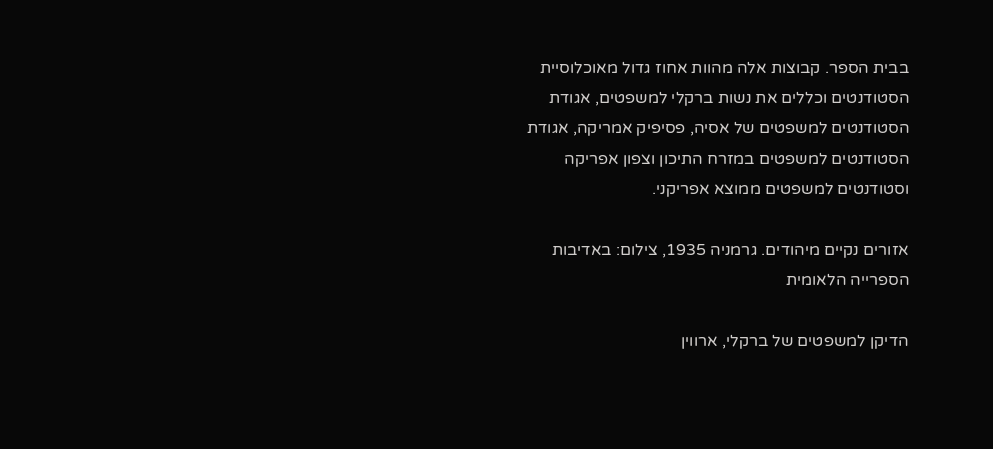בבית הספר. קבוצות אלה מהוות אחוז גדול מאוכלוסיית הסטודנטים וכללים את נשות ברקלי למשפטים, אגודת הסטודנטים למשפטים של אסיה, פסיפיק אמריקה, אגודת הסטודנטים למשפטים במזרח התיכון וצפון אפריקה וסטודנטים למשפטים ממוצא אפריקני.

אזורים נקיים מיהודים. גרמניה 1935, צילום: באדיבות הספרייה הלאומית

הדיקן למשפטים של ברקלי, ארווין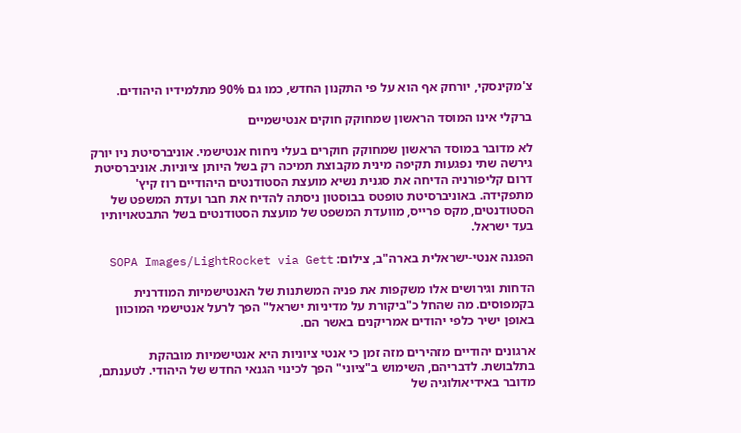צ'מקינסקי, יורחק אף הוא על פי התקנון החדש, כמו גם 90% מתלמידיו היהודים.

ברקלי אינו המוסד הראשון שמחוקק חוקים אנטישמיים

לא מדובר במוסד הראשון שמחוקק חוקרים בעלי ניחוח אנטישמי. אוניברסיטת ניו יורק גירשה שתי נפגעות תקיפה מינית מקבוצת תמיכה רק בשל היותן ציוניות. אוניברסיטת דרום קליפורניה הדיחה את סגנית נשיא מועצת הסטודנטים היהודיים רוז קיץ' מתפקידה. באוניברסיטת טופטס בבוסטון ניסתה להדיח את חבר ועדת המשפט של הסטודנטים, מקס פרייס, מוועדת המשפט של מועצת הסטודנטים בשל התבטאויותיו בעד ישראל.

הפגנה אנטי-ישראלית בארה"ב, צילום: SOPA Images/LightRocket via Gett

הדחות וגירושים אלו משקפות את פניה המשתנות של האנטישמיות המודרנית בקמפוסים. מה שהחל כ"ביקורת על מדיניות ישראל" הפך לרעל אנטישמי המוכוון באופן ישיר כלפי יהודים אמריקנים באשר הם.

ארגונים יהודיים מזהירים מזה זמן כי אנטי ציוניות היא אנטישמיות מובהקת בתלבושת. לדבריהם, השימוש ב"ציוני" הפך לכינוי הגנאי החדש של היהודי. לטענתם, מדובר באידיאולוגיה של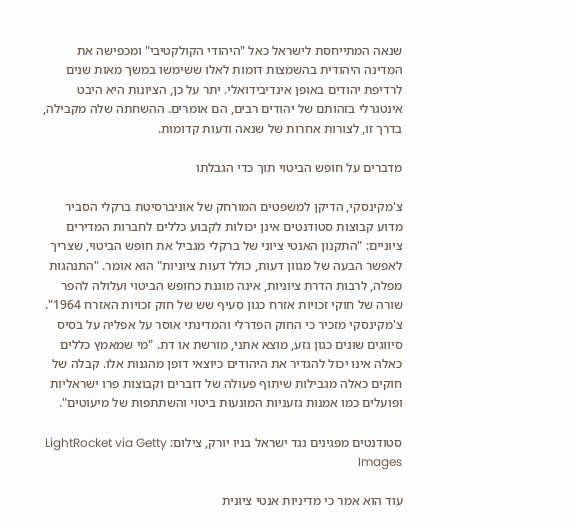שנאה המתייחסת לישראל כאל "היהודי הקולקטיבי" ומכפישה את המדינה היהודית בהשמצות דומות לאלו ששימשו במשך מאות שנים לרדיפת יהודים באופן אינדיבידואלי. יתר על כן, הציונות היא היבט אינטגרלי בזהותם של יהודים רבים, הם אומרים. ההשחתה שלה מקבילה, בדרך זו, לצורות אחרות של שנאה ודעות קדומות.

מדברים על חופש הביטוי תוך כדי הגבלתו

צ'מקינסקי, הדיקן למשפטים המורחק של אוניברסיטת ברקלי הסביר מדוע קבוצות סטודנטים אינן יכולות לקבוע כללים לחברות המדירים ציוניים: "התקנון האנטי ציוני של ברקלי מגביל את חופש הביטוי, שצריך לאפשר הבעה של מגוון דעות, כולל דעות ציוניות" הוא אומר. "התנהגות מפלה, לרבות הדרת ציוניות, אינה מוגנת כחופש הביטוי ועלולה להפר שורה של חוקי זכויות אזרח כגון סעיף שש של חוק זכויות האזרח 1964". צ'מקינסקי מזכיר כי החוק הפדרלי והמדינתי אוסר על אפליה על בסיס סיווגים שונים כגון גזע, מוצא אתני, מורשת או דת. "מי שמאמץ כללים כאלה אינו יכול להגדיר את היהודים כיוצאי דופן מהגנות אלו. קבלה של חוקים כאלה מגבילות שיתוף פעולה של דוברים וקבוצות פרו ישראליות ופועלים כמו אמנות גזעניות המונעות ביטוי והשתתפות של מיעוטים".

סטודנטים מפגינים נגד ישראל בניו יורק, צילום: LightRocket via Getty Images

עוד הוא אמר כי מדיניות אנטי ציונית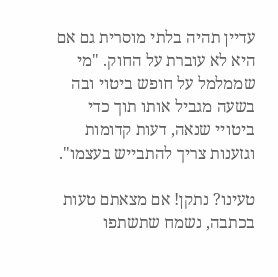עדיין תהיה בלתי מוסרית גם אם היא לא עוברת על החוק. "מי שממלמל על חופש ביטוי ובה בשעה מגביל אותו תוך כדי ביטויי שנאה, דעות קדומות וגזענות צריך להתבייש בעצמו".

טעינו? נתקן! אם מצאתם טעות בכתבה, נשמח שתשתפו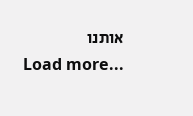אותנו
Load more...